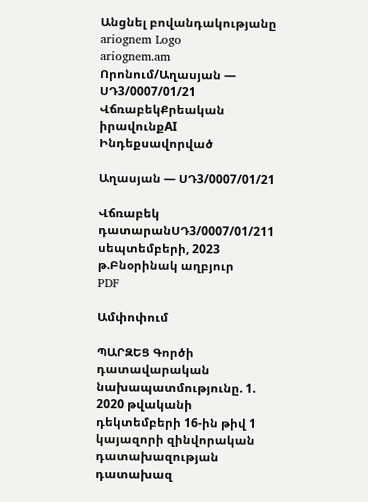Անցնել բովանդակությանը
ariognem Logo
ariognem.am
Որոնում/Աղասյան — ՍԴ3/0007/01/21
ՎճռաբեկՔրեական իրավունքAI Ինդեքսավորված

Աղասյան — ՍԴ3/0007/01/21

Վճռաբեկ դատարանՍԴ3/0007/01/211 սեպտեմբերի, 2023 թ.Բնօրինակ աղբյուր
PDF

Ամփոփում

ՊԱՐԶԵՑ Գործի դատավարական նախապատմությունը. 1. 2020 թվականի դեկտեմբերի 16-ին թիվ 1 կայազորի զինվորական դատախազության դատախազ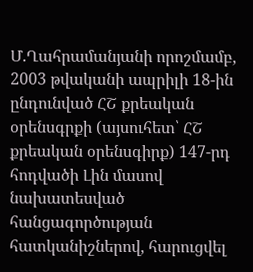Մ.Ղահրամանյանի որոշմամբ, 2003 թվականի ապրիլի 18-ին ընդունված ՀՇ քրեական օրենսգրքի (այսուհետ՝ ՀՇ քրեական օրենսգիրք) 147-րդ հոդվածի Լին մասով նախատեսված հանցագործության հատկանիշներով, հարուցվել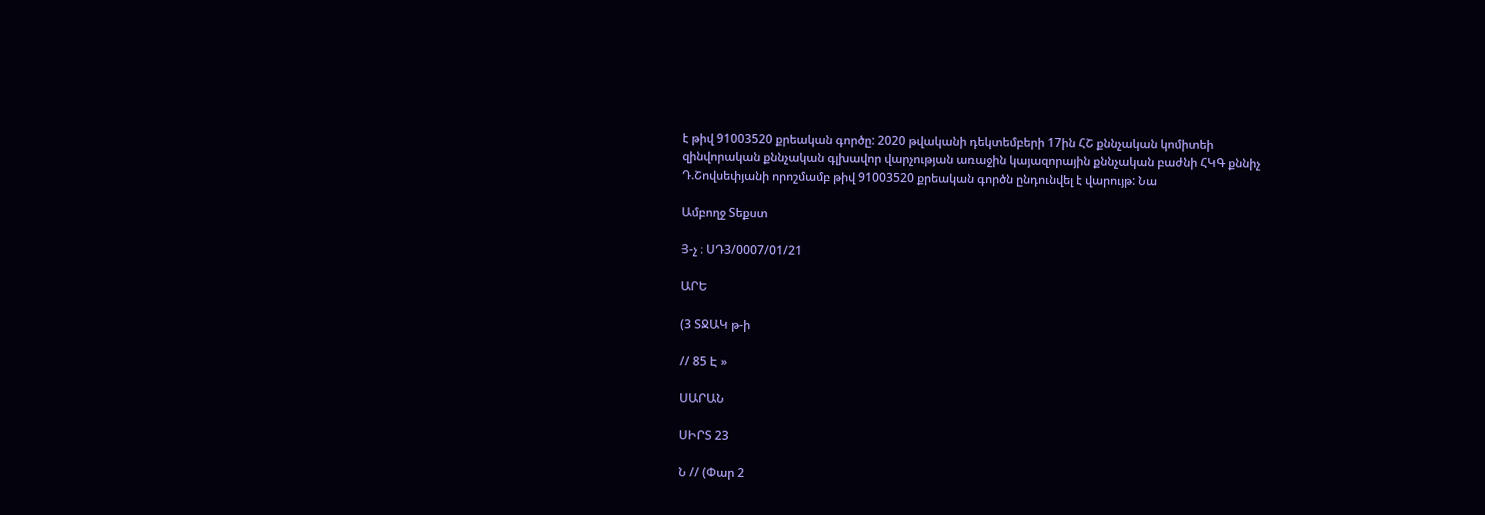է թիվ 91003520 քրեական գործը: 2020 թվականի դեկտեմբերի 17ին ՀՇ քննչական կոմիտեի զինվորական քննչական գլխավոր վարչության առաջին կայազորային քննչական բաժնի ՀԿԳ քննիչ Դ.Շովսեփյանի որոշմամբ թիվ 91003520 քրեական գործն ընդունվել է վարույթ: Նա

Ամբողջ Տեքստ

Յ-չ ։ ՍԴ3/0007/01/21

ԱՐԵ

(3 ՏՋԱԿ թ-ի

// 85 Է »

ՍԱՐԱՆ

ՍԻՐՏ 23

Ն // (Փար 2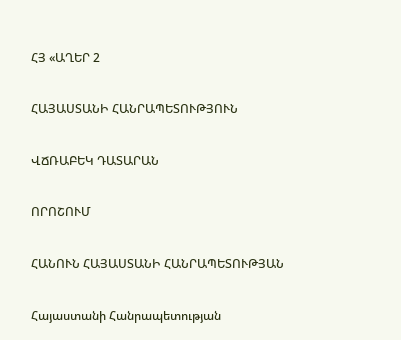ՀՅ «ԱՂԵՐ 2

ՀԱՅԱՍՏԱՆԻ ՀԱՆՐԱՊԵՏՈՒԹՅՈՒՆ

ՎՃՌԱԲԵԿ ԴԱՏԱՐԱՆ

ՈՐՈՇՈՒՄ

ՀԱՆՈՒՆ ՀԱՅԱՍՏԱՆԻ ՀԱՆՐԱՊԵՏՈՒԹՅԱՆ

Հայաստանի Հանրապետության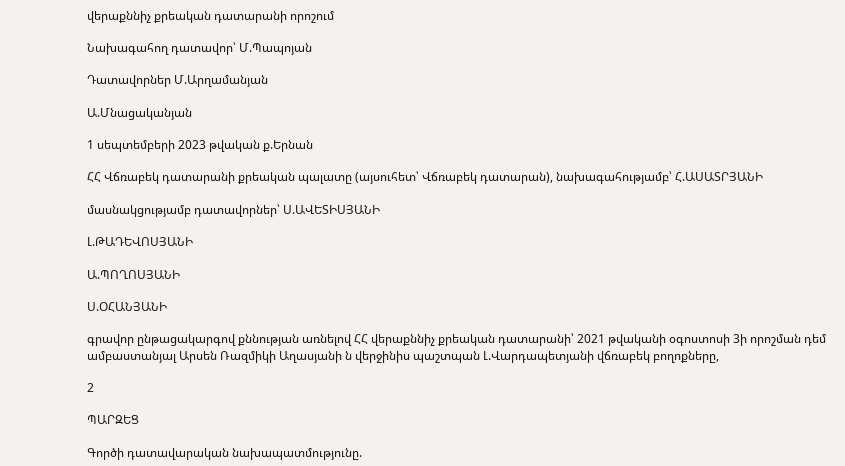վերաքննիչ քրեական դատարանի որոշում

Նախագահող դատավոր՝ Մ.Պապոյան

Դատավորներ Մ.Արղամանյան

Ա.Մնացականյան

1 սեպտեմբերի 2023 թվական ք.Երնան

ՀՀ Վճռաբեկ դատարանի քրեական պալատը (այսուհետ՝ Վճռաբեկ դատարան), նախագահությամբ՝ Հ.ԱՍԱՏՐՅԱՆԻ

մասնակցությամբ դատավորներ՝ Ս.ԱՎԵՏԻՍՅԱՆԻ

Լ.ԹԱԴԵՎՈՍՅԱՆԻ

Ա.ՊՈՂՈՍՅԱՆԻ

Ս.ՕՀԱՆՅԱՆԻ

գրավոր ընթացակարգով քննության առնելով ՀՀ վերաքննիչ քրեական դատարանի՝ 2021 թվականի օգոստոսի 3ի որոշման դեմ ամբաստանյալ Արսեն Ռազմիկի Աղասյանի ն վերջինիս պաշտպան Լ.Վարդապետյանի վճռաբեկ բողոքները,

2

ՊԱՐԶԵՑ

Գործի դատավարական նախապատմությունը.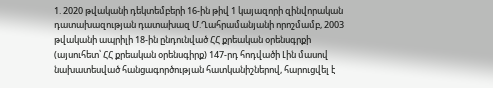1. 2020 թվականի դեկտեմբերի 16-ին թիվ 1 կայազորի զինվորական դատախազության դատախազ Մ.Ղահրամանյանի որոշմամբ, 2003 թվականի ապրիլի 18-ին ընդունված ՀՀ քրեական օրենսգրքի (այսուհետ՝ ՀՀ քրեական օրենսգիրք) 147-րդ հոդվածի Լին մասով նախատեսված հանցագործության հատկանիշներով, հարուցվել է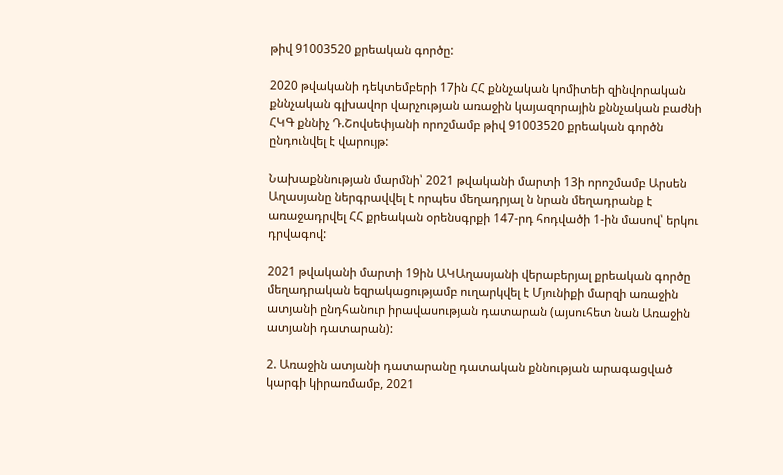թիվ 91003520 քրեական գործը:

2020 թվականի դեկտեմբերի 17ին ՀՀ քննչական կոմիտեի զինվորական քննչական գլխավոր վարչության առաջին կայազորային քննչական բաժնի ՀԿԳ քննիչ Դ.Շովսեփյանի որոշմամբ թիվ 91003520 քրեական գործն ընդունվել է վարույթ:

Նախաքննության մարմնի՝ 2021 թվականի մարտի 13ի որոշմամբ Արսեն Աղասյանը ներգրավվել է որպես մեղադրյալ ն նրան մեղադրանք է առաջադրվել ՀՀ քրեական օրենսգրքի 147-րդ հոդվածի 1-ին մասով՝ երկու դրվագով:

2021 թվականի մարտի 19ին ԱԿԱղասյանի վերաբերյալ քրեական գործը մեղադրական եզրակացությամբ ուղարկվել է Մյունիքի մարզի առաջին ատյանի ընդհանուր իրավասության դատարան (այսուհետ նան Առաջին ատյանի դատարան):

2. Առաջին ատյանի դատարանը դատական քննության արագացված կարգի կիրառմամբ, 2021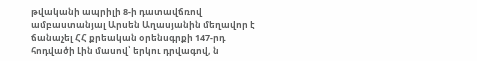թվականի ապրիլի 8-ի դատավճռով ամբաստանյալ Արսեն Աղասյանին մեղավոր է ճանաչել ՀՀ քրեական օրենսգրքի 147-րդ հոդվածի Լին մասով՝ երկու դրվագով, ն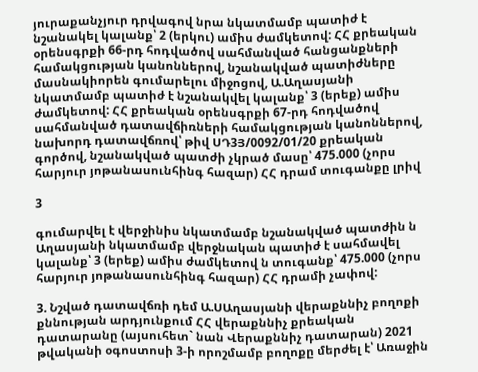յուրաքանչյուր դրվագով նրա նկատմամբ պատիժ է նշանակել կալանք՝ 2 (երկու) ամիս ժամկետով: ՀՀ քրեական օրենսգրքի 66-րդ հոդվածով սահմանված հանցանքների համակցության կանոններով, նշանակված պատիժները մասնակիորեն գումարելու միջոցով, Ա.Աղասյանի նկատմամբ պատիժ է նշանակվել կալանք՝ 3 (երեք) ամիս ժամկետով: ՀՀ քրեական օրենսգրքի 67-րդ հոդվածով սահմանված դատավճիռների համակցության կանոններով, նախորդ դատավճռով՝ թիվ ՍԴ3Յ/0092/01/20 քրեական գործով, նշանակված պատժի չկրած մասը՝ 475.000 (չորս հարյուր յոթանասունհինգ հազար) ՀՀ դրամ տուգանքը լրիվ

3

գումարվել է վերջինիս նկատմամբ նշանակված պատժին ն Աղասյանի նկատմամբ վերջնական պատիժ է սահմավել կալանք՝ 3 (երեք) ամիս ժամկետով ն տուգանք՝ 475.000 (չորս հարյուր յոթանասունհինգ հազար) ՀՀ դրամի չափով:

3. Նշված դատավճռի դեմ Ա.ՍԱղասյանի վերաքննիչ բողոքի քննության արդյունքում ՀՀ վերաքննիչ քրեական դատարանը (այսուհետ` նան Վերաքննիչ դատարան) 2021 թվականի օգոստոսի 3-ի որոշմամբ բողոքը մերժել է՝ Առաջին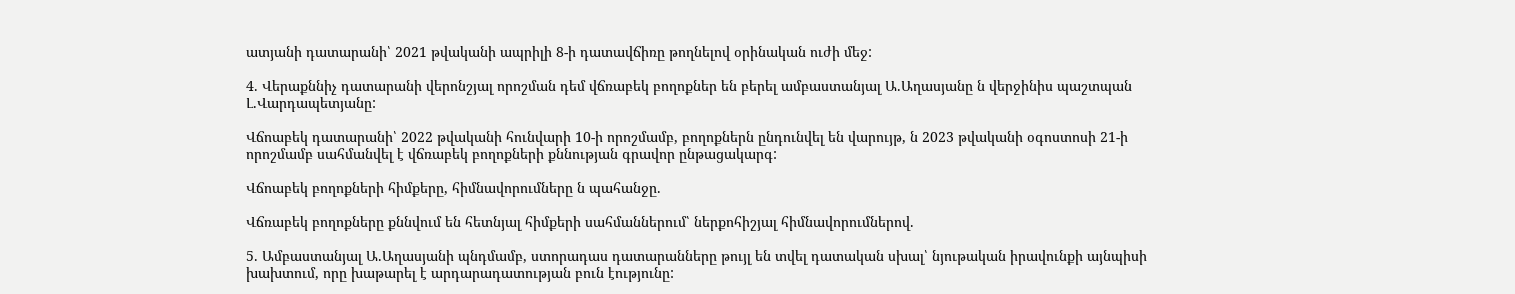ատյանի դատարանի՝ 2021 թվականի ապրիլի 8-ի դատավճիռը թողնելով օրինական ուժի մեջ:

4. Վերաքննիչ դատարանի վերոնշյալ որոշման դեմ վճռաբեկ բողոքներ են բերել ամբաստանյալ Ա.Աղասյանը ն վերջինիս պաշտպան Լ.Վարդապետյանը:

Վճոաբեկ դատարանի՝ 2022 թվականի հունվարի 10-ի որոշմամբ, բողոքներն ընդունվել են վարույթ, ն 2023 թվականի օգոստոսի 21-ի որոշմամբ սահմանվել է վճռաբեկ բողոքների քննության գրավոր ընթացակարգ:

Վճոաբեկ բողոքների հիմքերը, հիմնավորումները ն պահանջը.

Վճռաբեկ բողոքները քննվում են հետնյալ հիմքերի սահմաններում՝ ներքոհիշյալ հիմնավորումներով.

5. Ամբաստանյալ Ա.Աղասյանի պնդմամբ, ստորադաս դատարանները թույլ են տվել դատական սխալ՝ նյութական իրավունքի այնպիսի խախտում, որը խաթարել է արդարադատության բուն էությունը: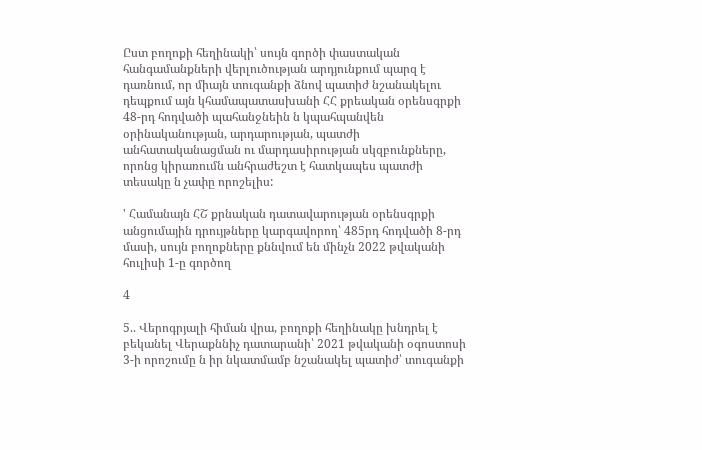Ըստ բողոքի հեղինակի՝ սույն գործի փաստական հանգամանքների վերլուծության արդյունքում պարզ է դառնում, որ միայն տուգանքի ձնով պատիժ նշանակելու դեպքում այն կհամապատասխանի ՀՀ քրեական օրենսգրքի 48-րդ հոդվածի պահանջնեին ն կպահպանվեն օրինականության, արդարության, պատժի անհատականացման ու մարդասիրության սկզբունքները, որոնց կիրառումն անհրաժեշտ է հատկապես պատժի տեսակը ն չափը որոշելիս:

' Համանայն ՀՇ քրնական դատավարության օրենսգրքի անցումային դրույթները կարգավորող՝ 485րդ հոդվածի 8-րդ մասի, սույն բողոքները քննվում են մինչն 2022 թվականի հուլիսի 1-ը գործող

4

5.. Վերոգրյալի հիման վրա, բողոքի հեղինակը խնդրել է բեկանել Վերաքննիչ դատարանի՝ 2021 թվականի օգոստոսի 3-ի որոշումը ն իր նկատմամբ նշանակել պատիժ՝ տուգանքի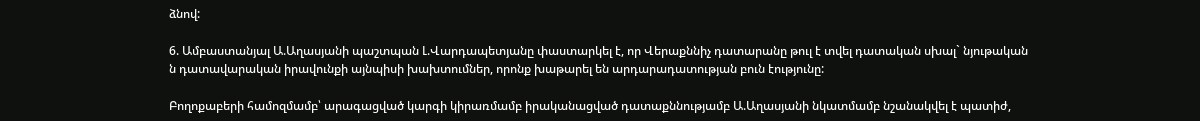ձնով:

6. Ամբաստանյալ Ա.Աղասյանի պաշտպան Լ.Վարդապետյանը փաստարկել է, որ Վերաքննիչ դատարանը թուլ է տվել դատական սխալ` նյութական ն դատավարական իրավունքի այնպիսի խախտումներ, որոնք խաթարել են արդարադատության բուն էությունը:

Բողոքաբերի համոզմամբ՝ արագացված կարգի կիրառմամբ իրականացված դատաքննությամբ Ա.Աղասյանի նկատմամբ նշանակվել է պատիժ,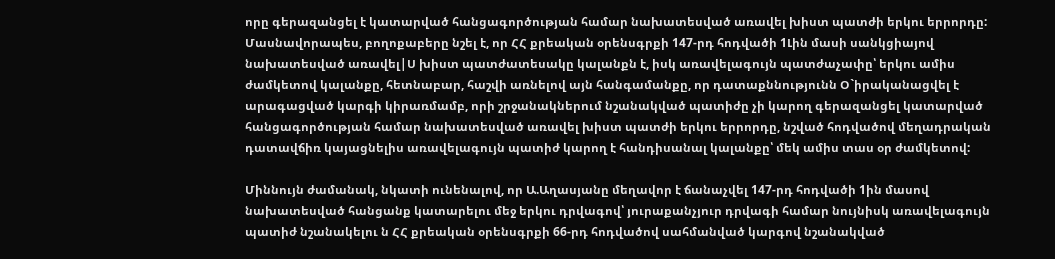որը գերազանցել է կատարված հանցագործության համար նախատեսված առավել խիստ պատժի երկու երրորդը: Մասնավորապես, բողոքաբերը նշել է, որ ՀՀ քրեական օրենսգրքի 147-րդ հոդվածի 1Լին մասի սանկցիայով նախատեսված առավել|Ս խիստ պատժատեսակը կալանքն է, իսկ առավելագույն պատժաչափը՝ երկու ամիս ժամկետով կալանքը, հետնաբար, հաշվի առնելով այն հանգամանքը, որ դատաքննությունն Օ`իրականացվել է արագացված կարգի կիրառմամբ, որի շրջանակներում նշանակված պատիժը չի կարող գերազանցել կատարված հանցագործության համար նախատեսված առավել խիստ պատժի երկու երրորդը, նշված հոդվածով մեղադրական դատավճիռ կայացնելիս առավելագույն պատիժ կարող է հանդիսանալ կալանքը՝ մեկ ամիս տաս օր ժամկետով:

Միննույն ժամանակ, նկատի ունենալով, որ Ա.Աղասյանը մեղավոր է ճանաչվել 147-րդ հոդվածի 1ին մասով նախատեսված հանցանք կատարելու մեջ երկու դրվագով՝ յուրաքանչյուր դրվագի համար նույնիսկ առավելագույն պատիժ նշանակելու ն ՀՀ քրեական օրենսգրքի 66-րդ հոդվածով սահմանված կարգով նշանակված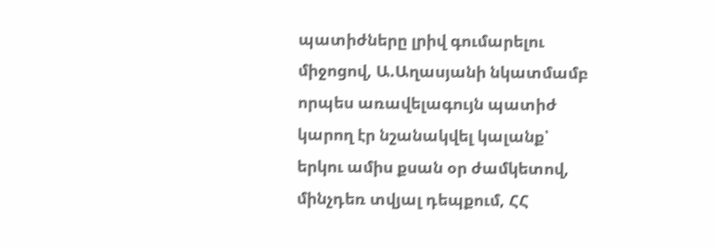պատիժները լրիվ գումարելու միջոցով, Ա.Աղասյանի նկատմամբ որպես առավելագույն պատիժ կարող էր նշանակվել կալանք՝ երկու ամիս քսան օր ժամկետով, մինչդեռ տվյալ դեպքում, ՀՀ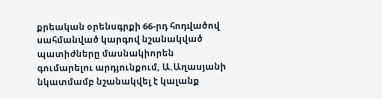քրեական օրենսգրքի 66-րդ հոդվածով սահմանված կարգով նշանակված պատիժները մասնակիորեն գումարելու արդյունքում, Ա.Աղասյանի նկատմամբ նշանակվել է կալանք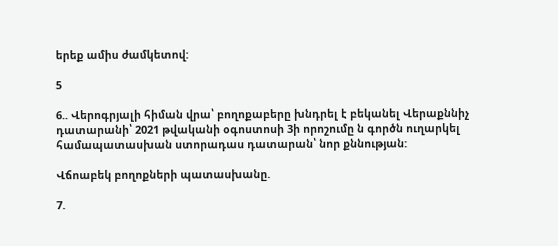երեք ամիս ժամկետով:

5

6.. Վերոգրյալի հիման վրա՝ բողոքաբերը խնդրել է բեկանել Վերաքննիչ դատարանի՝ 2021 թվականի օգոստոսի 3ի որոշումը ն գործն ուղարկել համապատասխան ստորադաս դատարան՝ նոր քննության:

Վճոաբեկ բողոքների պատասխանը.

7.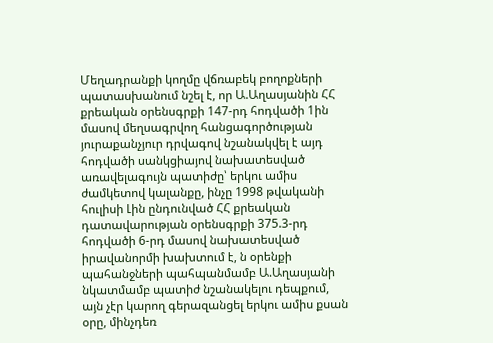Մեղադրանքի կողմը վճռաբեկ բողոքների պատասխանում նշել է, որ Ա.Աղասյանին ՀՀ քրեական օրենսգրքի 147-րդ հոդվածի 1ին մասով մեղսագրվող հանցագործության յուրաքանչյուր դրվագով նշանակվել է այդ հոդվածի սանկցիայով նախատեսված առավելագույն պատիժը՝ երկու ամիս ժամկետով կալանքը, ինչը 1998 թվականի հուլիսի Լին ընդունված ՀՀ քրեական դատավարության օրենսգրքի 375.3-րդ հոդվածի 6-րդ մասով նախատեսված իրավանորմի խախտում է, ն օրենքի պահանջների պահպանմամբ Ա.Աղասյանի նկատմամբ պատիժ նշանակելու դեպքում, այն չէր կարող գերազանցել երկու ամիս քսան օրը, մինչդեռ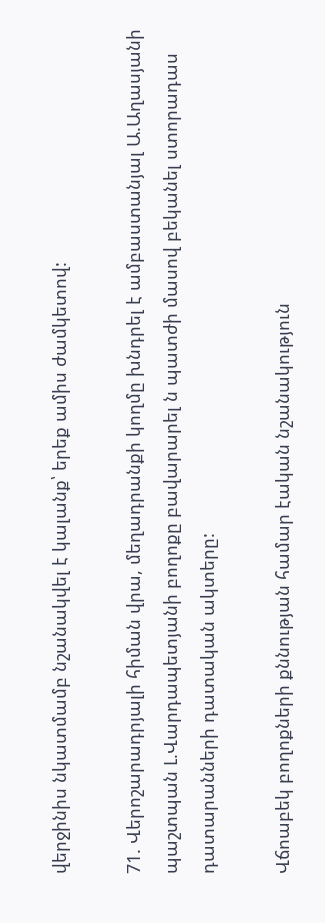վերջինիս նկատմամբ նշանակվել է կալանք՝ երեք ամիս ժամկետով:

71. Վերոշարադրյալի հիման վրա, մեղադրանքի կողմը խնդրել է ամբաստանյալ Ա.Աղասյանի պաշտպան Լ.Վարդապետյանի բողոքը բավարարել ն պատժի մասով բեկանել ստորադաս դատարանների դատական ակտերը:

Վճոաբեկ բողոքների քննության համար էական նշանակություն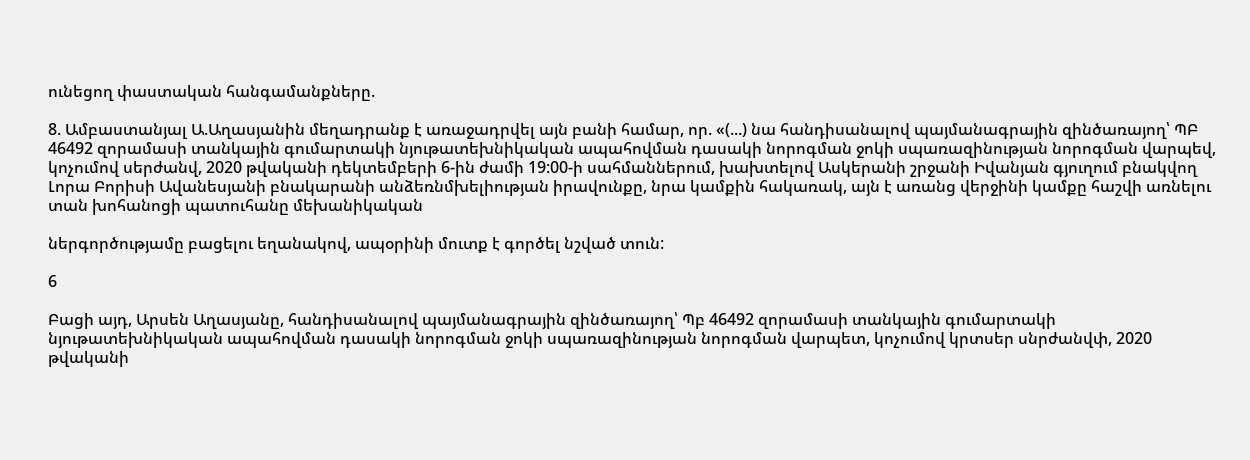ունեցող փաստական հանգամանքները.

8. Ամբաստանյալ Ա.Աղասյանին մեղադրանք է առաջադրվել այն բանի համար, որ. «(...) նա հանդիսանալով պայմանագրային զինծառայող՝ ՊԲ 46492 զորամասի տանկային գումարտակի նյութատեխնիկական ապահովման դասակի նորոգման ջոկի սպառազինության նորոգման վարպեվ, կոչումով սերժանվ, 2020 թվականի դեկտեմբերի 6-ին ժամի 19:00-ի սահմաններում, խախտելով Ասկերանի շրջանի Իվանյան գյուղում բնակվող Լորա Բորիսի Ավանեսյանի բնակարանի անձեռնմխելիության իրավունքը, նրա կամքին հակառակ, այն է առանց վերջինի կամքը հաշվի առնելու տան խոհանոցի պատուհանը մեխանիկական

ներգործությամը բացելու եղանակով, ապօրինի մուտք է գործել նշված տուն:

6

Բացի այդ, Արսեն Աղասյանը, հանդիսանալով պայմանագրային զինծառայող՝ Պբ 46492 զորամասի տանկային գումարտակի նյութատեխնիկական ապահովման դասակի նորոգման ջոկի սպառազինության նորոգման վարպետ, կոչումով կրտսեր սնրժանվփ, 2020 թվականի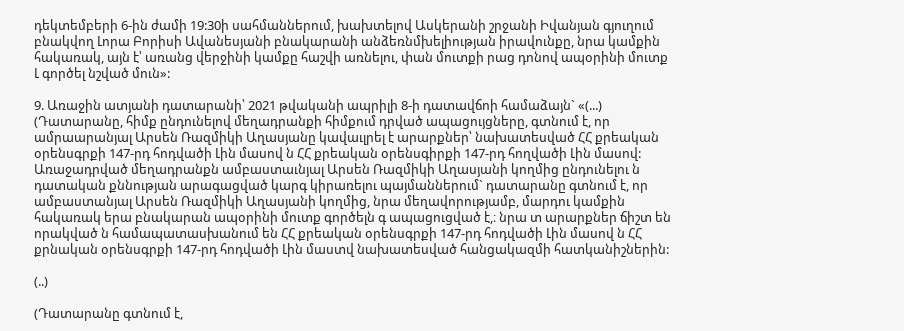դեկտեմբերի 6-ին ժամի 19:30ի սահմաններում, խախտելով Ասկերանի շրջանի Իվանյան գյուղում բնակվող Լորա Բորիսի Ավանեսյանի բնակարանի անձեռնմխելիության իրավունքը, նրա կամքին հակառակ, այն է՝ առանց վերջինի կամքը հաշվի առնելու, փան մուտքի րաց դոնով ապօրինի մուտք Լ գործել նշված մուն»:

9. Առաջին ատյանի դատարանի՝ 2021 թվականի ապրիլի 8-ի դատավճոի համաձայն` «(...) (Դատարանը, հիմք ընդունելով մեղադրանքի հիմքում դրված ապացույցները, գտնում է, որ ամրաարանյալ Արսեն Ռազմիկի Աղասյանը կավաւլրել է արարքներ՝ նախատեսված ՀՀ քրեական օրենսգրքի 147-րդ հոդվածի Լին մասով ն ՀՀ քրեական օրենսգիրքի 147-րդ հողվածի Լին մասով: Առաջադրված մեղադրանքն ամբաստաւնյալ Արսեն Ռազմիկի Աղասյանի կողմից ընդունելու ն դատական քննության արագացված կարգ կիրառելու պայմաններում` դատարանը գտնում է, որ ամբաստանյալ Արսեն Ռազմիկի Աղասյանի կողմից, նրա մեղավորությամբ, մարդու կամքին հակառակ երա բնակարան ապօրինի մուտք գործելն գ ապացուցված է,։ նրա տ արարքներ ճիշտ են որակված ն համապատասխանում են ՀՀ քրեական օրենսգրքի 147-րդ հոդվածի Լին մասով ն ՀՀ քրնական օրենսգրքի 147-րդ հոդվածի Լին մաստվ նախատեսված հանցակազմի հատկանիշներին:

(..)

(Դատարանը գտնում է,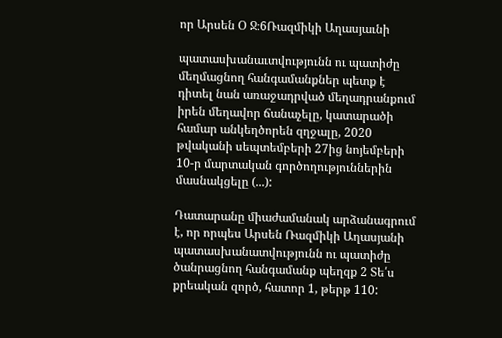որ Արսեն Օ Ջ։6Ռազմիկի Աղասյաւնի

պատասխանաւտվությունն ու պատիժը մեղմացնող հանգամանքներ պետք է դիտել նան առաջադրված մեղադրանքում իրեն մեղավոր ճանաչելը, կատարածի համար անկեղծորեն զղջալը, 2020 թվականի սեպտեմբերի 27ից նոյեմբերի 10-ր մարտական գործողություններին մասնակցելը (...):

Դատարանը միաժամանակ արձանագրում է, որ որպես Արսեն Ռազմիկի Աղասյանի պատասխանատվությունն ու պատիժը ծանրացնող հանգամանք պեղզք 2 Տե՛ս քրեական զործ, հատոր 1, թերթ 110: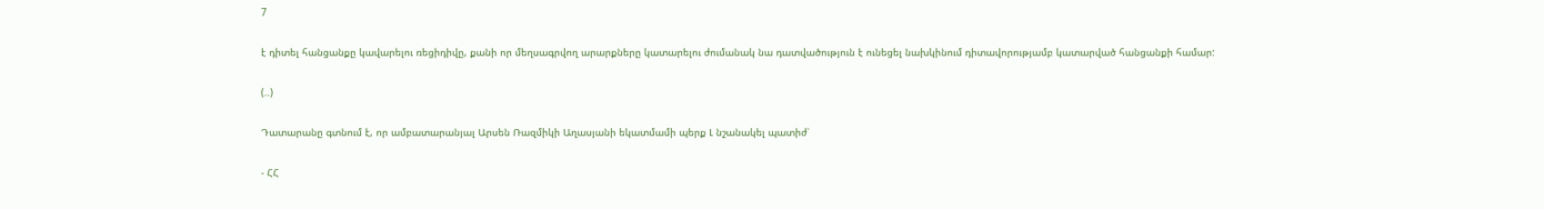7

է դիտել հանցանքը կավարելու ռեցիդիվը, քանի որ մեղսագրվող արարքները կատարելու ժումանակ նա դատվածություն է ունեցել նախկինում դիտավորությամբ կատարված հանցանքի համար:

(..)

Դատարանը գտնում է, որ ամբատարանյալ Արսեն Ռազմիկի Աղասյանի եկատմամի պերք Լ նշանակել պատիժ՝

- ՀՀ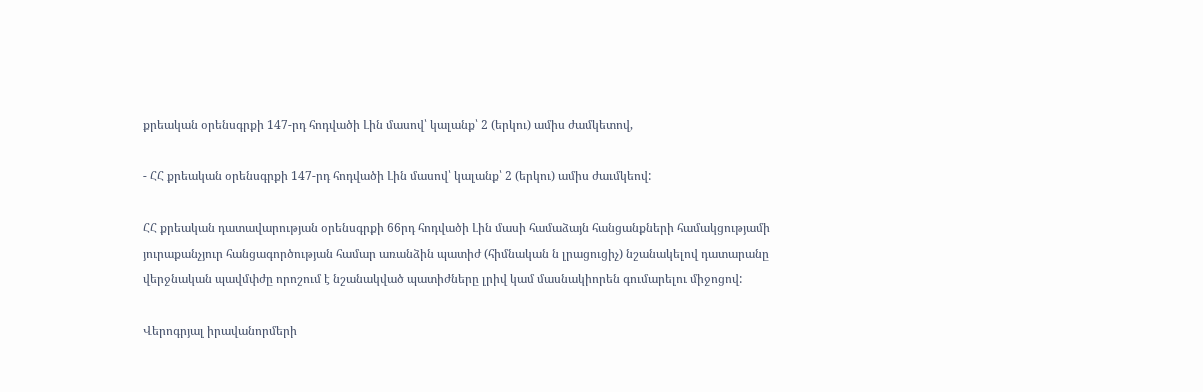քրեական օրենսգրքի 147-րդ հոդվածի Լին մասով՝ կալանք՝ 2 (երկու) ամիս ժամկետով,

- ՀՀ քրեական օրենսգրքի 147-րդ հոդվածի Լին մասով՝ կալանք՝ 2 (երկու) ամիս ժաւմկեով:

ՀՀ քրեական դատավարության օրենսգրքի 66րդ հոդվածի Լին մասի համաձայն հանցանքների համակցությամի յուրաքանչյուր հանցագործության համար առանձին պատիժ (հիմնական ն լրացուցիչ) նշանակելով դատարանը վերջնական պավմփժը որոշում է նշանակված պատիժները լրիվ կամ մասնակիորեն գումարելու միջոցով:

Վերոգրյալ իրավանորմերի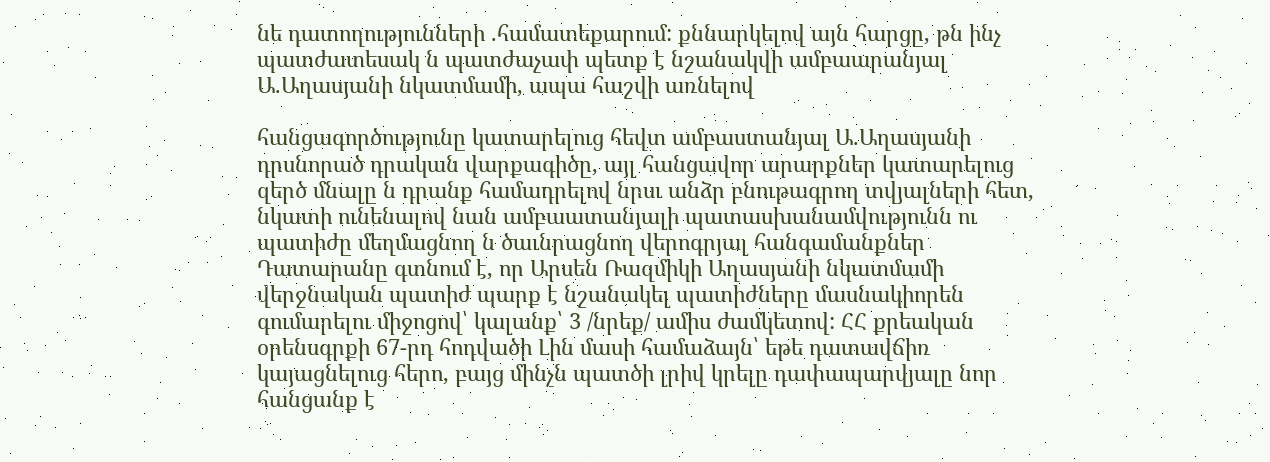նե դատողությունների .համատեքարում: քննարկելով այն հարցը, թն ինչ պատժատեսակ ն պատժաչափ պետք է նշանակվի ամբաարանյալ Ա.Աղասյանի նկատմամի, ապա հաշվի առնելով

հանցագործությունը կատարելուց հեվտ ամբաստանյալ Ա.Աղասյանի դրսնորած դրական վարքագիծը, այլ հանցավոր արարքներ կատարելուց զերծ մնալը ն դրանք համադրելով նրսւ անձր բնութագրող տվյալների հետ, նկատի ունենալով նան ամբաատանյալի պատասխանամվությունն ու պատիժը մեղմացնող ն ծաւնրացնող վերոգրյալ հանգամանքներ Դատարանը գտնում է, որ Արսեն Ռազմիկի Աղասյանի նկատմամի վերջնական պատիժ պարք է նշանակել պատիժները մասնակիորեն գումարելու միջոցով՝ կալանք՝ 3 /նրեք/ ամիս ժամկետով: ՀՀ քրեական օրենսգրքի 67-րդ հոդվածի Լին մասի համաձայն՝ եթե դատավճիռ կայացնելուց հերո, բայց մինչն պատծի լրիվ կրելը դափապարվյալը նոր հանցանք է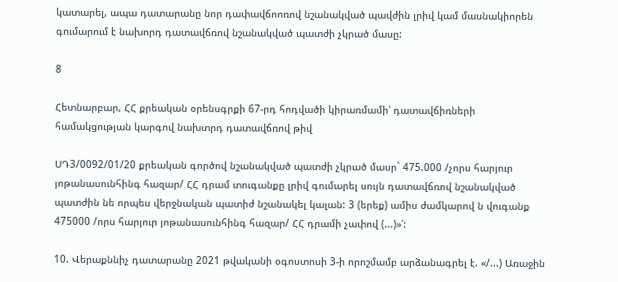կատարել, ապա դատարանը նոր դափավճոոռով նշանակված պավժին լրիվ կամ մասնակիորեն գումարում է նախորդ դատավճռով նշանակված պատժի չկրած մասը:

8

Հետնարբար, ՀՀ քրեական օրենսգրքի 67-րդ հոդվածի կիրառմամի՝ դատավճիռների համակցության կարգով նախտրդ դատավճռով թիվ

ՍԴ3/0092/01/20 քրեական գործով նշանակված պատժի չկրած մասր` 475.000 /չորս հարյուր յոթանասունհինգ հազար/ ՀՀ դրամ տուգանքը լրիվ գումարել սույն դատավճռով նշանակված պատժին նե որպես վերջնական պատիժ նշանակել կալան: 3 (երեք) ամիս ժամկարով ն վուգանք 475000 /որս հարյուր յոթանասունհինգ հազար/ ՀՀ դրամի չափով (...)»՛:

10. Վերաքննիչ դատարանը 2021 թվականի օգոստոսի 3-ի որոշմամբ արձանագրել է. «/...) Առաջին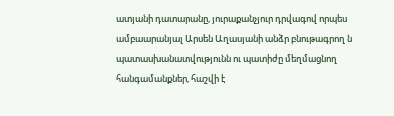ատյանի դատարանը, յուրաքանչյուր դրվագով որպես ամբաարանյալ Արսեն Աղասյանի անձր բնութագրող ն պատասխանատվությունն ու պատիժը մեղմացնող հանգամանքներ, հաշվի է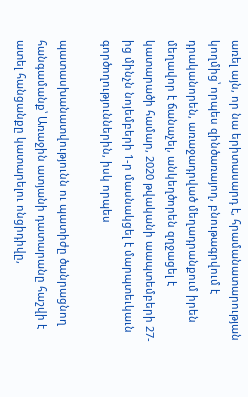առել այն, որ նա երիտասարդ է, հրամանատարության կողմից՝ որպես զինծառայող, բնութագրվում է դրականորեն, առաջադրված մեղադրանքում իրեն մեղավոր է ճանաչել, անկեղծորեն զղջացել է կատարածի համար, 2020 թվականի աապտեմբերի 27-ից մինչն նոյեմբերի 1-ր մասնակցել է մարպտեւկաւն գործողություններին, իսկ որպես

պատասխանատվությունն ու պատիժը ծանրացնող հանգամանք՝ Առաջին ատյանի դատարանը հաշվի է ատել հանցանքը կատարելու ոնցիդիվը,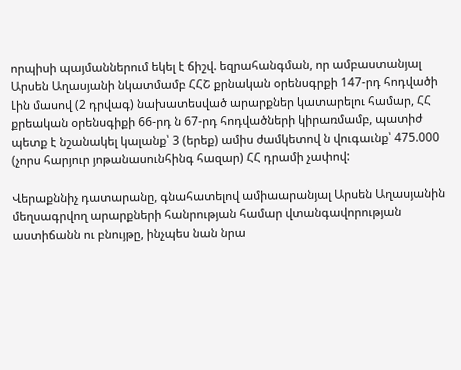որպիսի պայմաններում եկել է ճիշվ. եզրահանգման, որ ամբաստանյալ Արսեն Աղասյանի նկատմամբ ՀՀՇ քրնական օրենսգրքի 147-րդ հոդվածի Լին մասով (2 դրվագ) նախատեսված արարքներ կատարելու համար, ՀՀ քրեական օրենսգիքի 66-րդ ն 67-րդ հոդվածների կիրառմամբ, պատիժ պետք է նշանակել կալանք՝ 3 (երեք) ամիս ժամկետով ն վուգաւնք՝ 475.000 (չորս հարյուր յոթանասունհինգ հազար) ՀՀ դրամի չափով:

Վերաքննիչ դատարանը, գնահատելով ամիաարանյալ Արսեն Աղասյանին մեղսագրվող արարքների հանրության համար վտանգավորության աստիճանն ու բնույթը, ինչպես նան նրա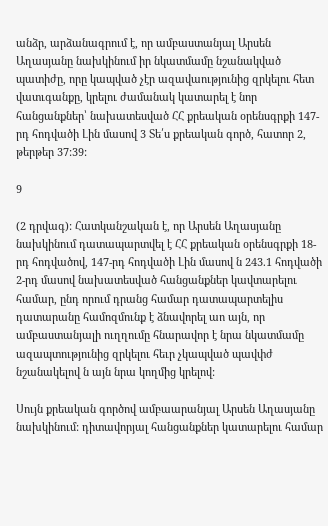անձր, արձանագրում է, որ ամբաստանյալ Արսեն Աղասյանը նախկինում իր նկատմամը նշանակված պատիժը, որը կապված չէր ազավաությունից զրկելու հետ վատւգանքը, կրելու ժամանակ կատարել է նոր հանցանքներ՝ նախատեսված ՀՀ քրեական օրենսգրքի 147-րդ հոդվածի Լին մասով 3 Տե՛ս քրեական գործ, հատոր 2, թերթեր 37:39:

9

(2 դրվագ): Հատկանշական է, որ Արսեն Աղասյանը նախկինում դատապարտվել է ՀՀ քրեական օրենսգրքի 18-րդ հոդվածով, 147-րդ հոդվածի Լին մասով ն 243.1 հոդվածի 2-րդ մասով նախատեսված հանցանքներ կավտարելու համար, ընդ որում դրանց համար դատապարտելիս դատարանը համոզմունք է ձնավորել աո այն, որ ամբաստանյալի ուղղումը հնարավոր է նրա նկատմամը ազապտությունից զրկելու հեւր չկապված պավփժ նշանակելով ն այն նրա կողմից կրելով:

Սույն քրեական գործով ամբաարանյալ Արսեն Աղասյանը նախկինում: դիտավորյալ հանցանքներ կատարելու համար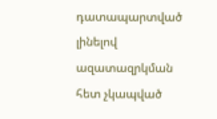դատապարտված լինելով ազատազրկման հետ չկապված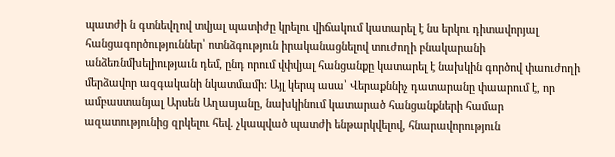պատժի ն գտնեվղով տվյալ պատիժը կրելու վիճակում կատարել է նս երկու դիտավորյալ հանցագործություններ՝ ոտնձգություն իրականացնելով տուժողի բնակարանի անձեռնմխելիությաւն դեմ, ընդ որում վփվյալ հանցանքը կատարել է նախկին գործով փաուժողի մերձավոր ազգականի նկատմամի: Այլ կերպ ասա՝ Վերաքննիչ դատարանը փաարում է, որ ամբաստանյալ Արսեն Աղասյանը, նախկինում կատարած հանցանքների համար ազատությունից զրկելու հեվ. չկապված պատժի ենթարկվելով, հնարավորություն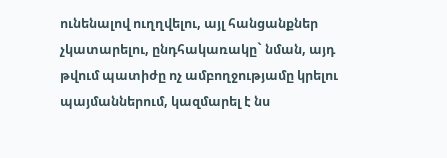ունենալով ուղղվելու, այլ հանցանքներ չկատարելու, ընդհակառակը` նման, այդ թվում պատիժը ոչ ամբողջությամը կրելու պայմաններում, կազմարել է նս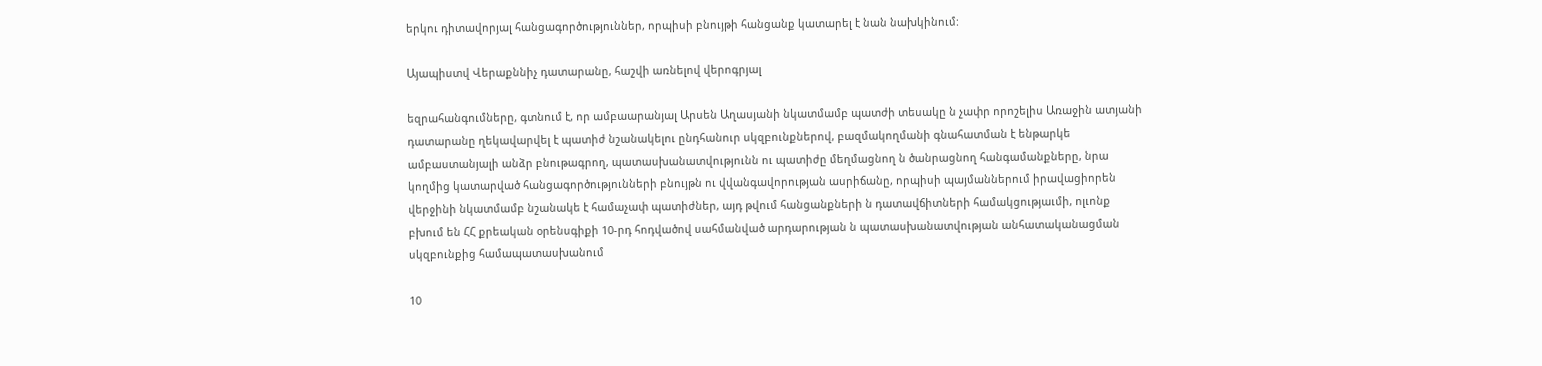երկու դիտավորյալ հանցագործություններ, որպիսի բնույթի հանցանք կատարել է նան նախկինում:

Այապիստվ Վերաքննիչ դատարանը, հաշվի առնելով վերոգրյալ

եզրահանգումները, գտնում է, որ ամբաարանյալ Արսեն Աղասյանի նկատմամբ պատժի տեսակը ն չափր որոշելիս Առաջին ատյանի դատարանը ղեկավարվել է պատիժ նշանակելու ընդհանուր սկզբունքներով, բազմակողմանի գնահատման է ենթարկե ամբաստանյալի անձր բնութագրող, պատասխանատվությունն ու պատիժը մեղմացնող ն ծանրացնող հանգամանքները, նրա կողմից կատարված հանցագործությունների բնույթն ու վվանգավորության ասրիճանը, որպիսի պայմաններում իրավացիորեն վերջինի նկատմամբ նշանակե է համաչափ պատիժներ, այդ թվում հանցանքների ն դատավճիտների համակցությաւմի, ոլւոնք բխում են ՀՀ քրեական օրենսգիքի 10-րդ հոդվածով սահմանված արդարության ն պատասխանատվության անհատականացման սկզբունքից համապատասխանում

10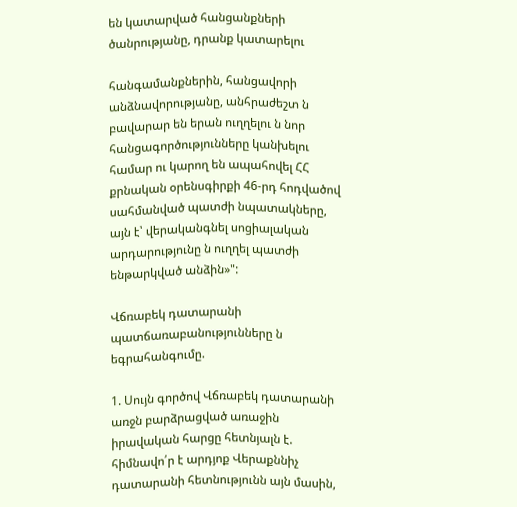են կատարված հանցանքների ծանրությանը, դրանք կատարելու

հանգամանքներին, հանցավորի անձնավորությանը, անհրաժեշտ ն բավարար են երան ուղղելու ն նոր հանցագործությունները կանխելու համար ու կարող են ապահովել ՀՀ քրնական օրենսգիրքի 46-րդ հոդվածով սահմանված պատժի նպատակները, այն է՝ վերականգնել սոցիալական արդարությունը ն ուղղել պատժի ենթարկված անձին»":

Վճռաբեկ դատարանի պատճառաբանությունները ն եգրահանգումը.

1. Սույն գործով Վճռաբեկ դատարանի առջն բարձրացված առաջին իրավական հարցը հետնյալն է. հիմնավո՛ր է արդյոք Վերաքննիչ դատարանի հետնությունն այն մասին,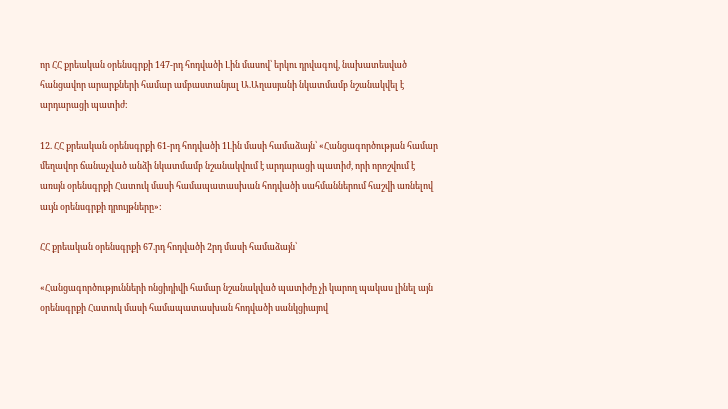որ ՀՀ քրեական օրենսգրքի 147-րդ հոդվածի Լին մասով՝ երկու դրվագով, նախատեսված հանցավոր արարքների համար ամբաստանյալ Ա.Աղասյանի նկատմամբ նշանակվել է արդարացի պատիժ:

12. ՀՀ քրեական օրենսգրքի 61-րդ հոդվածի 1Լին մասի համաձայն՝ «Հանցագործության համար մեղավոր ճանաչված անձի նկատմամբ նշանակվում է արդարացի պատիժ, որի որոշվում է առսյն օրենսգրքի Հատուկ մասի համապատասխան հոդվածի սահմաններում հաշվի առնելով աւյն օրենսգրքի դրույթները»:

ՀՀ քրեական օրենսգրքի 67.րդ հոդվածի 2րդ մասի համաձայն՝

«Հանցագործությունների ոնցիդիվի համար նշանակված պատիժը չի կարող պակաս լինել այն օրենսգրքի Հատուկ մասի համապատասխան հոդվածի սանկցիայով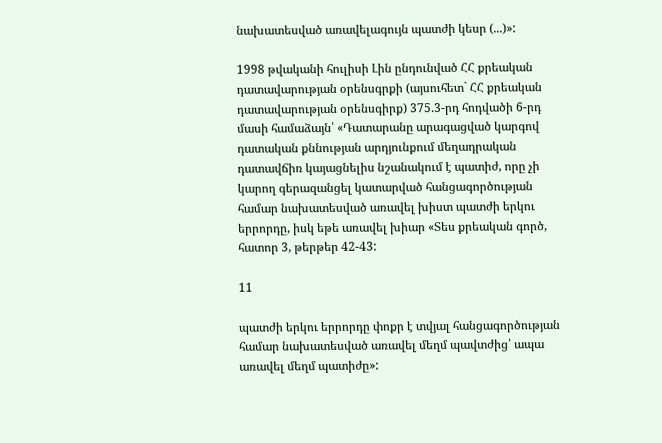նախատեսված առավելագույն պատժի կեսր (...)»:

1998 թվականի հուլիսի Լին ընդունված ՀՀ քրեական դատավարության օրենսգրքի (այսուհետ` ՀՀ քրեական դատավարության օրենսգիրք) 375.3-րդ հոդվածի 6-րդ մասի համաձայն՝ «Դատարանը արագացված կարգով դատական քննության արդյունքում մեղադրական դատավճիռ կայացնելիս նշանակում է պատիժ, որը չի կարող գերազանցել կատարված հանցագործության համար նախատեսված առավել խիստ պատժի երկու երրորդը, իսկ եթե առավել խիար «Տես քրեական գործ, հատոր 3, թերթեր 42-43:

11

պատժի երկու երրորդը փոքր է տվյալ հանցագործության համար նախատեսված առավել մեղմ պավտժից՝ ապա առավել մեղմ պատիժը»: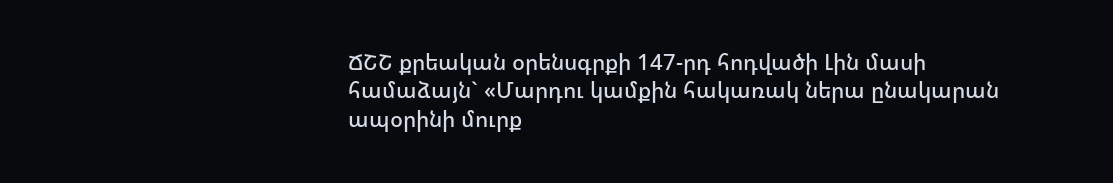ՃՇՇ քրեական օրենսգրքի 147-րդ հոդվածի Լին մասի համաձայն` «Մարդու կամքին հակառակ ներա ընակարան ապօրինի մուրք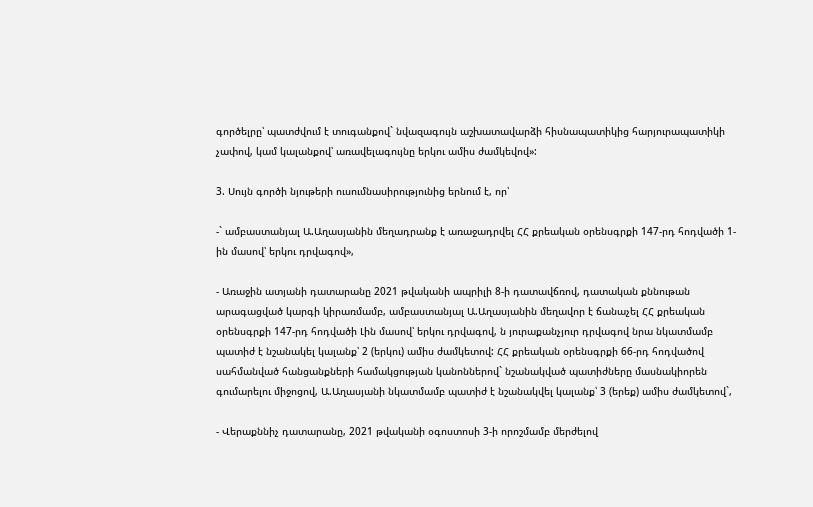գործելրը՝ պատժվում է տուգանքով` նվազագույն աշխատավարձի հիսնապատիկից հարյուրապատիկի չափով, կամ կալանքով՝ առավելագույնը երկու ամիս ժամկեվով»:

3. Սույն գործի նյութերի ուսումնասիրությունից երնում է, որ՝

-` ամբաստանյալ Ա.Աղասյանին մեղադրանք է առաջադրվել ՀՀ քրեական օրենսգրքի 147-րդ հոդվածի 1-ին մասով՝ երկու դրվագով»,

- Առաջին ատյանի դատարանը 2021 թվականի ապրիլի 8-ի դատավճռով, դատական քննութան արագացված կարգի կիրառմամբ, ամբաստանյալ Ա.Աղասյանին մեղավոր է ճանաչել ՀՀ քրեական օրենսգրքի 147-րդ հոդվածի Լին մասով՝ երկու դրվագով, ն յուրաքանչյուր դրվագով նրա նկատմամբ պատիժ է նշանակել կալանք՝ 2 (երկու) ամիս ժամկետով: ՀՀ քրեական օրենսգրքի 66-րդ հոդվածով սահմանված հանցանքների համակցության կանոններով` նշանակված պատիժները մասնակիորեն գումարելու միջոցով, Ա.Աղասյանի նկատմամբ պատիժ է նշանակվել կալանք՝ 3 (երեք) ամիս ժամկետով`,

- Վերաքննիչ դատարանը, 2021 թվականի օգոստոսի 3-ի որոշմամբ մերժելով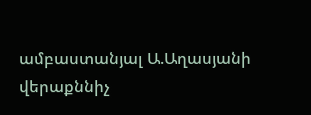ամբաստանյալ Ա.Աղասյանի վերաքննիչ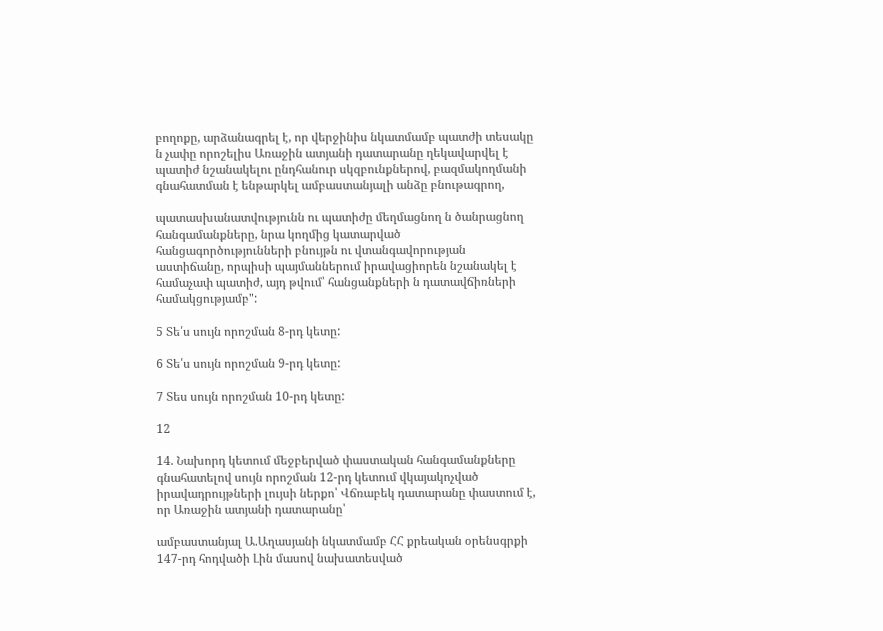բողոքը, արձանագրել է, որ վերջինիս նկատմամբ պատժի տեսակը ն չափը որոշելիս Առաջին ատյանի դատարանը ղեկավարվել է պատիժ նշանակելու ընդհանուր սկզբունքներով, բազմակողմանի գնահատման է ենթարկել ամբաստանյալի անձը բնութագրող,

պատասխանատվությունն ու պատիժը մեղմացնող ն ծանրացնող հանգամանքները, նրա կողմից կատարված հանցագործությունների բնույթն ու վտանգավորության աստիճանը, որպիսի պայմաններում իրավացիորեն նշանակել է համաչափ պատիժ, այդ թվում՝ հանցանքների ն դատավճիռների համակցությամբ":

5 Տե՛ս սույն որոշման 8-րդ կետը:

6 Տե՛ս սույն որոշման 9-րդ կետը:

7 Տես սույն որոշման 10-րդ կետը:

12

14. Նախորդ կետում մեջբերված փաստական հանգամանքները գնահատելով սույն որոշման 12-րդ կետում վկայակոչված իրավադրույթների լույսի ներքո՝ Վճռաբեկ դատարանը փաստում է, որ Առաջին ատյանի դատարանը՝

ամբաստանյալ Ա.Աղասյանի նկատմամբ ՀՀ քրեական օրենսգրքի 147-րդ հոդվածի Լին մասով նախատեսված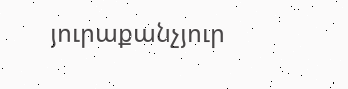յուրաքանչյուր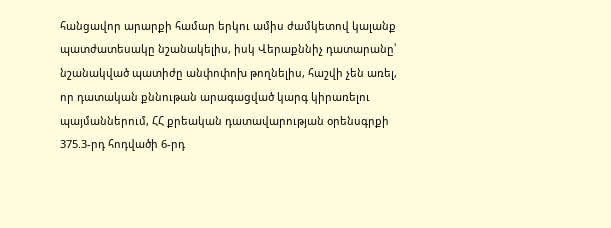հանցավոր արարքի համար երկու ամիս ժամկետով կալանք պատժատեսակը նշանակելիս, իսկ Վերաքննիչ դատարանը՝ նշանակված պատիժը անփոփոխ թողնելիս, հաշվի չեն առել, որ դատական քննութան արագացված կարգ կիրառելու պայմաններում, ՀՀ քրեական դատավարության օրենսգրքի 375.3-րդ հոդվածի 6-րդ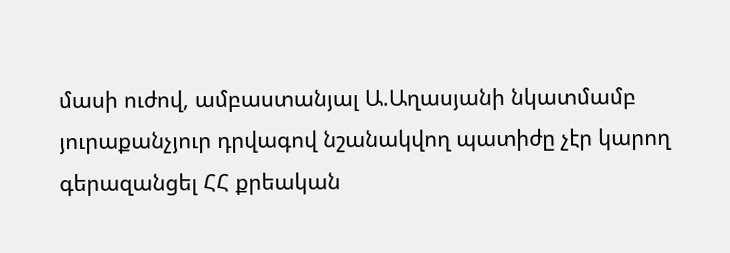մասի ուժով, ամբաստանյալ Ա.Աղասյանի նկատմամբ յուրաքանչյուր դրվագով նշանակվող պատիժը չէր կարող գերազանցել ՀՀ քրեական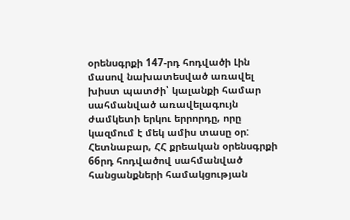օրենսգրքի 147-րդ հոդվածի Լին մասով նախատեսված առավել խիստ պատժի՝ կալանքի համար սահմանված առավելագույն ժամկետի երկու երրորդը, որը կազմում է մեկ ամիս տասը օր: Հետնաբար, ՀՀ քրեական օրենսգրքի 66րդ հոդվածով սահմանված հանցանքների համակցության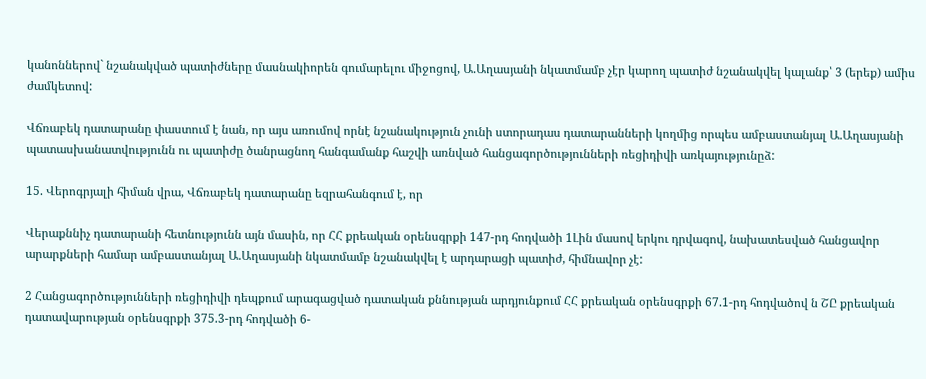կանոններով` նշանակված պատիժները մասնակիորեն գումարելու միջոցով, Ա.Աղասյանի նկատմամբ չէր կարող պատիժ նշանակվել կալանք՝ 3 (երեք) ամիս ժամկետով:

Վճռաբեկ դատարանը փաստում է նան, որ այս առումով որնէ նշանակություն չունի ստորադաս դատարանների կողմից որպես ամբաստանյալ Ա.Աղասյանի պատասխանատվությունն ու պատիժը ծանրացնող հանգամանք հաշվի առնված հանցագործությունների ռեցիդիվի առկայությունըձ:

15. Վերոգրյալի հիման վրա, Վճռաբեկ դատարանը եզրահանգում է, որ

Վերաքննիչ դատարանի հետնությունն այն մասին, որ ՀՀ քրեական օրենսգրքի 147-րդ հոդվածի 1Լին մասով երկու դրվագով, նախատեսված հանցավոր արարքների համար ամբաստանյալ Ա.Աղասյանի նկատմամբ նշանակվել է արդարացի պատիժ, հիմնավոր չէ:

2 Հանցագործությունների ռեցիդիվի դեպքում արագացված դատական քննության արդյունքում ՀՀ քրեական օրենսգրքի 67.1-րդ հոդվածով ն ՇԸ քրեական դատավարության օրենսգրքի 375.3-րդ հոդվածի 6-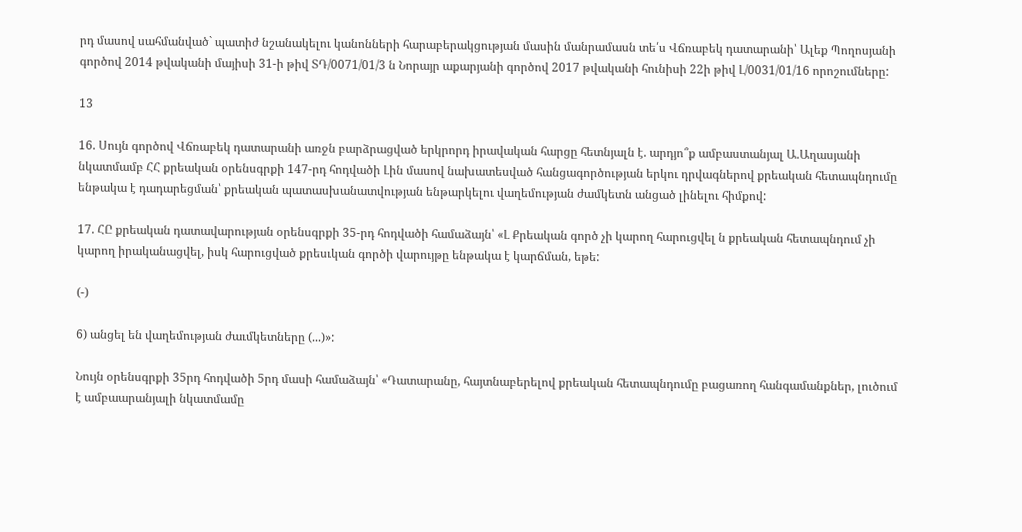րդ մասով սահմանված` պատիժ նշանակելու կանոնների հարաբերակցության մասին մանրամասն տե՛ս Վճռաբեկ դատարանի՝ Ալեք Պողոսյանի գործով 2014 թվականի մայիսի 31-ի թիվ ՏԴ/0071/01/3 ն Նորայր աքարյանի գործով 2017 թվականի հունիսի 22ի թիվ Լ/0031/01/16 որոշումները:

13

16. Սույն գործով Վճռաբեկ դատարանի առջն բարձրացված երկրորդ իրավական հարցը հետնյալն է. արդյո՞ք ամբաստանյալ Ա.Աղասյանի նկատմամբ ՀՀ քրեական օրենսգրքի 147-րդ հոդվածի Լին մասով նախատեսված հանցագործության երկու դրվագներով քրեական հետապնդումը ենթակա է դադարեցման՝ քրեական պատասխանատվության ենթարկելու վաղեմության ժամկետն անցած լինելու հիմքով:

17. ՀԸ քրեական դատավարության օրենսգրքի 35-րդ հոդվածի համաձայն՝ «Լ Քրեական գործ չի կարող հարուցվել ն քրեական հետապնդում չի կարող իրականացվել, իսկ հարուցված քրեսւկան գործի վարույթը ենթակա է կարճման, եթե:

(-)

6) անցել են վաղեմության ժաւմկետները (...)»:

Նույն օրենսգրքի 35րդ հոդվածի 5րդ մասի համաձայն՝ «Դատարանը, հայտնաբերելով քրեական հետապնդումը բացառող հանգամանքներ, լուծում է ամբաարանյալի նկատմամը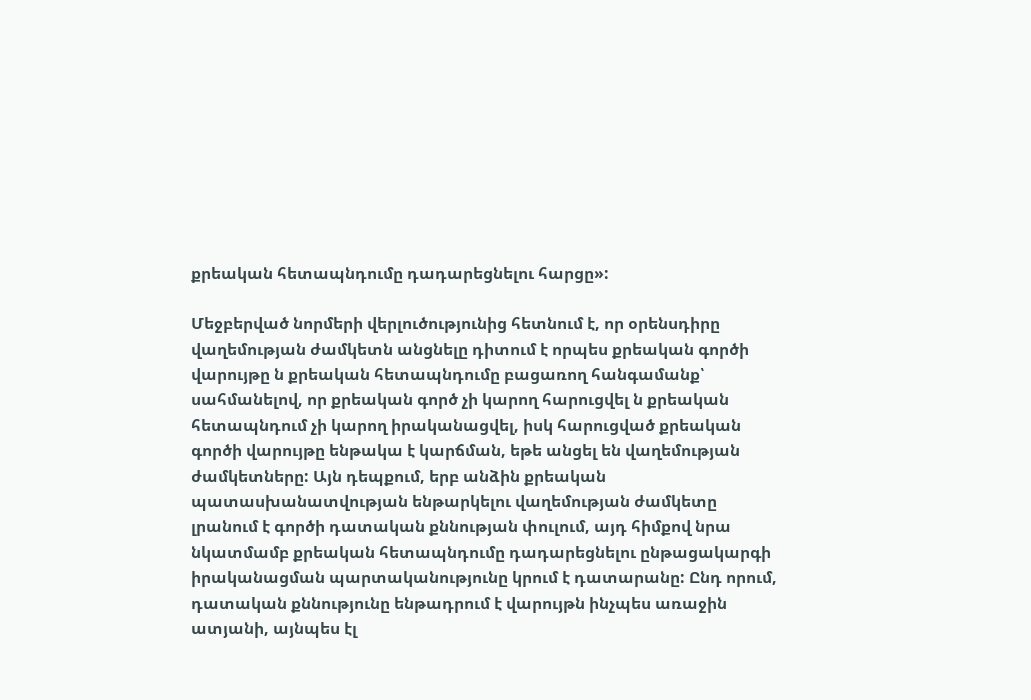քրեական հետապնդումը դադարեցնելու հարցը»:

Մեջբերված նորմերի վերլուծությունից հետնում է, որ օրենսդիրը վաղեմության ժամկետն անցնելը դիտում է որպես քրեական գործի վարույթը ն քրեական հետապնդումը բացառող հանգամանք՝ սահմանելով, որ քրեական գործ չի կարող հարուցվել ն քրեական հետապնդում չի կարող իրականացվել, իսկ հարուցված քրեական գործի վարույթը ենթակա է կարճման, եթե անցել են վաղեմության ժամկետները: Այն դեպքում, երբ անձին քրեական պատասխանատվության ենթարկելու վաղեմության ժամկետը լրանում է գործի դատական քննության փուլում, այդ հիմքով նրա նկատմամբ քրեական հետապնդումը դադարեցնելու ընթացակարգի իրականացման պարտականությունը կրում է դատարանը: Ընդ որում, դատական քննությունը ենթադրում է վարույթն ինչպես առաջին ատյանի, այնպես էլ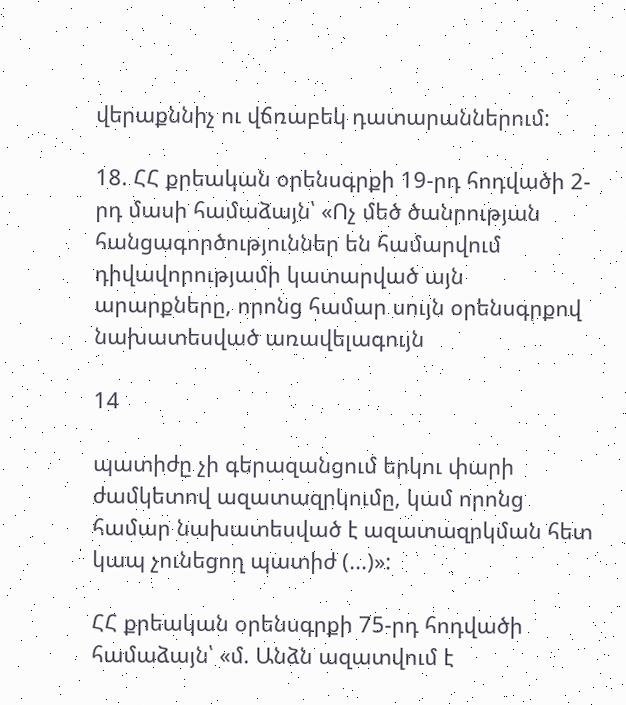վերաքննիչ ու վճռաբեկ դատարաններում:

18. ՀՀ քրեական օրենսգրքի 19-րդ հոդվածի 2-րդ մասի համաձայն՝ «Ոչ մեծ ծանրության հանցագործություններ են համարվում դիվավորությամի կատարված այն արարքները, որոնց համար սույն օրենսգրքով նախատեսված առավելագույն

14

պատիժը չի գերազանցում երկու փարի ժամկետով ազատազրկումը, կամ որոնց համար նախատեսված է ազատազրկման հետ կապ չունեցող պատիժ (...)»:

ՀՀ քրեական օրենսգրքի 75-րդ հոդվածի համաձայն՝ «մ. Անձն ազատվում է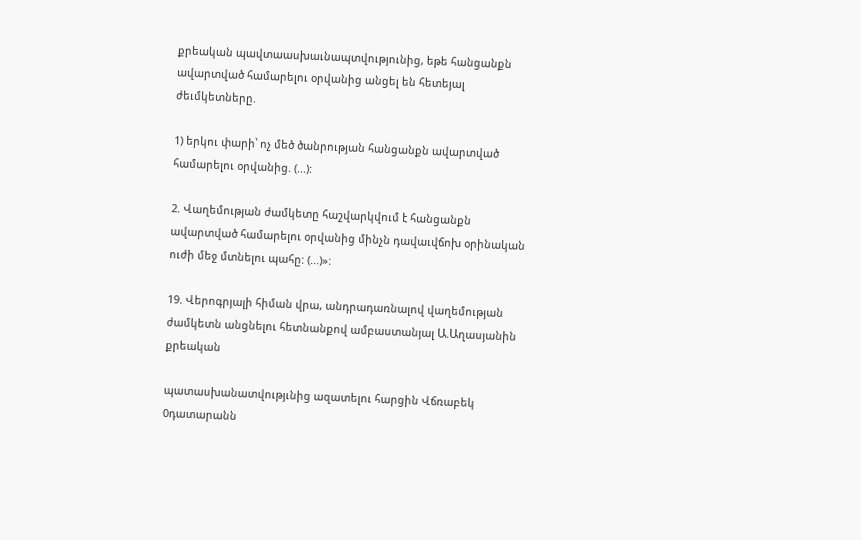քրեական պավտաասխաւնապտվությունից, եթե հանցանքն ավարտված համարելու օրվանից անցել են հետեյալ ժեւմկետները.

1) երկու փարի՝ ոչ մեծ ծանրության հանցանքն ավարտված համարելու օրվանից. (...):

2. Վաղեմության ժամկետը հաշվարկվում է հանցանքն ավարտված համարելու օրվանից մինչն դավաւվճոխ օրինական ուժի մեջ մտնելու պահը: (...)»:

19. Վերոգրյալի հիման վրա, անդրադառնալով վաղեմության ժամկետն անցնելու հետնանքով ամբաստանյալ Ա.Աղասյանին քրեական

պատասխանատվությւնից ազատելու հարցին Վճռաբեկ 0դատարանն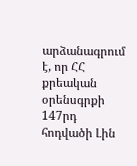արձանագրում է, որ ՀՀ քրեական օրենսգրքի 147րդ հոդվածի Լին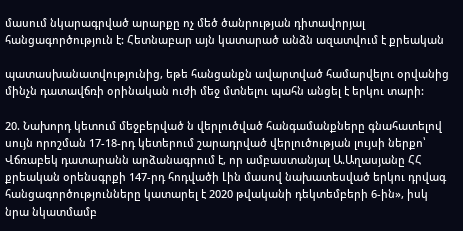մասում նկարագրված արարքը ոչ մեծ ծանրության դիտավորյալ հանցագործություն է: Հետնաբար այն կատարած անձն ազատվում է քրեական

պատասխանատվությունից, եթե հանցանքն ավարտված համարվելու օրվանից մինչն դատավճռի օրինական ուժի մեջ մտնելու պահն անցել է երկու տարի:

20. Նախորդ կետում մեջբերված ն վերլուծված հանգամանքները գնահատելով սույն որոշման 17-18-րդ կետերում շարադրված վերլուծության լույսի ներքո՝ Վճռաբեկ դատարանն արձանագրում է, որ ամբաստանյալ Ա.Աղասյանը ՀՀ քրեական օրենսգրքի 147-րդ հոդվածի Լին մասով նախատեսված երկու դրվագ հանցագործությունները կատարել է 2020 թվականի դեկտեմբերի 6-ին», իսկ նրա նկատմամբ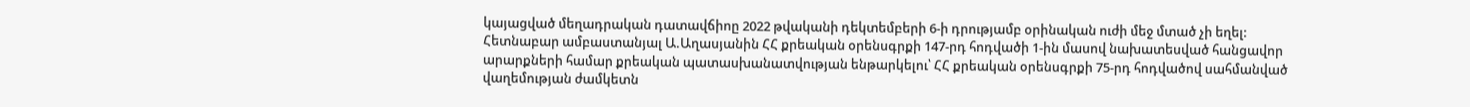կայացված մեղադրական դատավճիոը 2022 թվականի դեկտեմբերի 6-ի դրությամբ օրինական ուժի մեջ մտած չի եղել: Հետնաբար ամբաստանյալ Ա.Աղասյանին ՀՀ քրեական օրենսգրքի 147-րդ հոդվածի 1-ին մասով նախատեսված հանցավոր արարքների համար քրեական պատասխանատվության ենթարկելու՝ ՀՀ քրեական օրենսգրքի 75-րդ հոդվածով սահմանված վաղեմության ժամկետն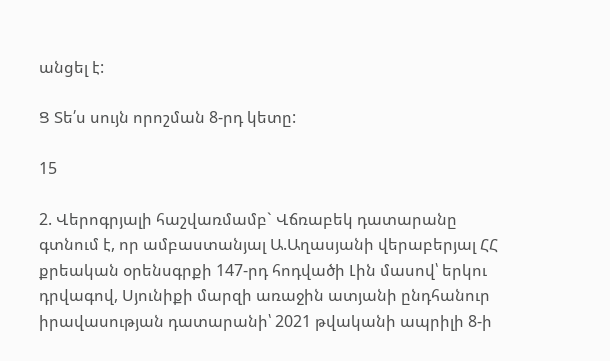անցել է:

Ց Տե՛ս սույն որոշման 8-րդ կետը:

15

2. Վերոգրյալի հաշվառմամբ` Վճռաբեկ դատարանը գտնում է, որ ամբաստանյալ Ա.Աղասյանի վերաբերյալ ՀՀ քրեական օրենսգրքի 147-րդ հոդվածի Լին մասով՝ երկու դրվագով, Սյունիքի մարզի առաջին ատյանի ընդհանուր իրավասության դատարանի՝ 2021 թվականի ապրիլի 8-ի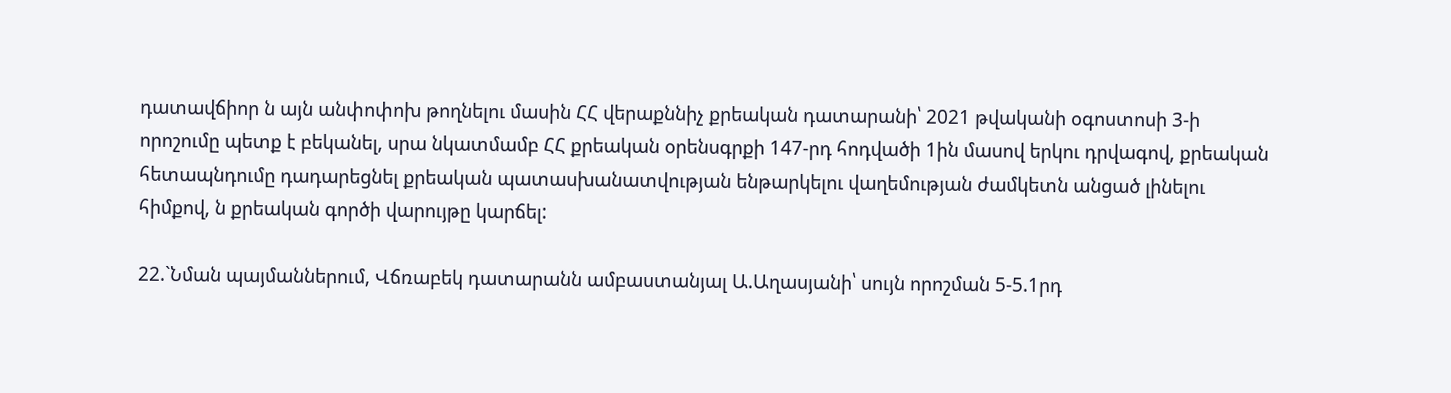դատավճիոր ն այն անփոփոխ թողնելու մասին ՀՀ վերաքննիչ քրեական դատարանի՝ 2021 թվականի օգոստոսի 3-ի որոշումը պետք է բեկանել, սրա նկատմամբ ՀՀ քրեական օրենսգրքի 147-րդ հոդվածի 1ին մասով երկու դրվագով, քրեական հետապնդումը դադարեցնել քրեական պատասխանատվության ենթարկելու վաղեմության ժամկետն անցած լինելու հիմքով, ն քրեական գործի վարույթը կարճել:

22.`Նման պայմաններում, Վճռաբեկ դատարանն ամբաստանյալ Ա.Աղասյանի՝ սույն որոշման 5-5.1րդ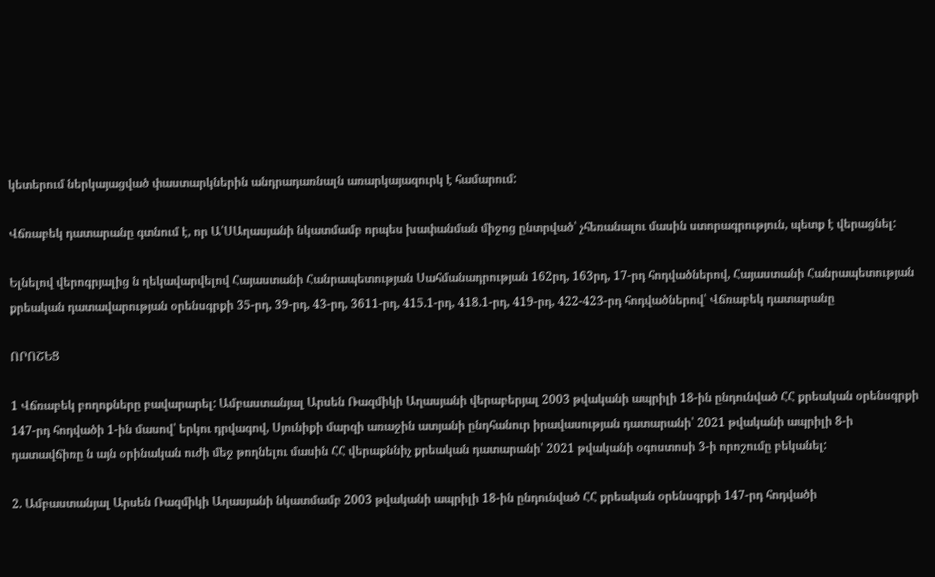կետերում ներկայացված փաստարկներին անդրադառնալն առարկայազուրկ է համարում:

Վճռաբեկ դատարանը գտնում է, որ Ա՛ՍԱղասյանի նկատմամբ որպես խափանման միջոց ընտրված՝ չհեռանալու մասին ստորագրություն, պետք է վերացնել:

Ելնելով վերոգրյալից ն ղեկավարվելով Հայաստանի Հանրապետության Սահմանադրության 162րդ, 163րդ, 17-րդ հոդվածներով, Հայաստանի Հանրապետության քրեական դատավարության օրենսգրքի 35-րդ, 39-րդ, 43-րդ, 3611-րդ, 415.1-րդ, 418.1-րդ, 419-րդ, 422-423-րդ հոդվածներով՝ Վճռաբեկ դատարանը

ՈՐՈՇԵՑ

1 Վճռաբեկ բողոքները բավարարել: Ամբաստանյալ Արսեն Ռազմիկի Աղասյանի վերաբերյալ 2003 թվականի ապրիլի 18-ին ընդունված ՀՀ քրեական օրենսգրքի 147-րդ հոդվածի 1-ին մասով՝ երկու դրվագով, Սյունիքի մարզի առաջին ատյանի ընդհանուր իրավասության դատարանի՝ 2021 թվականի ապրիլի 8-ի դատավճիռը ն այն օրինական ուժի մեջ թողնելու մասին ՀՀ վերաքննիչ քրեական դատարանի՝ 2021 թվականի օգոստոսի 3-ի որոշումը բեկանել:

2. Ամբաստանյալ Արսեն Ռազմիկի Աղասյանի նկատմամբ 2003 թվականի ապրիլի 18-ին ընդունված ՀՀ քրեական օրենսգրքի 147-րդ հոդվածի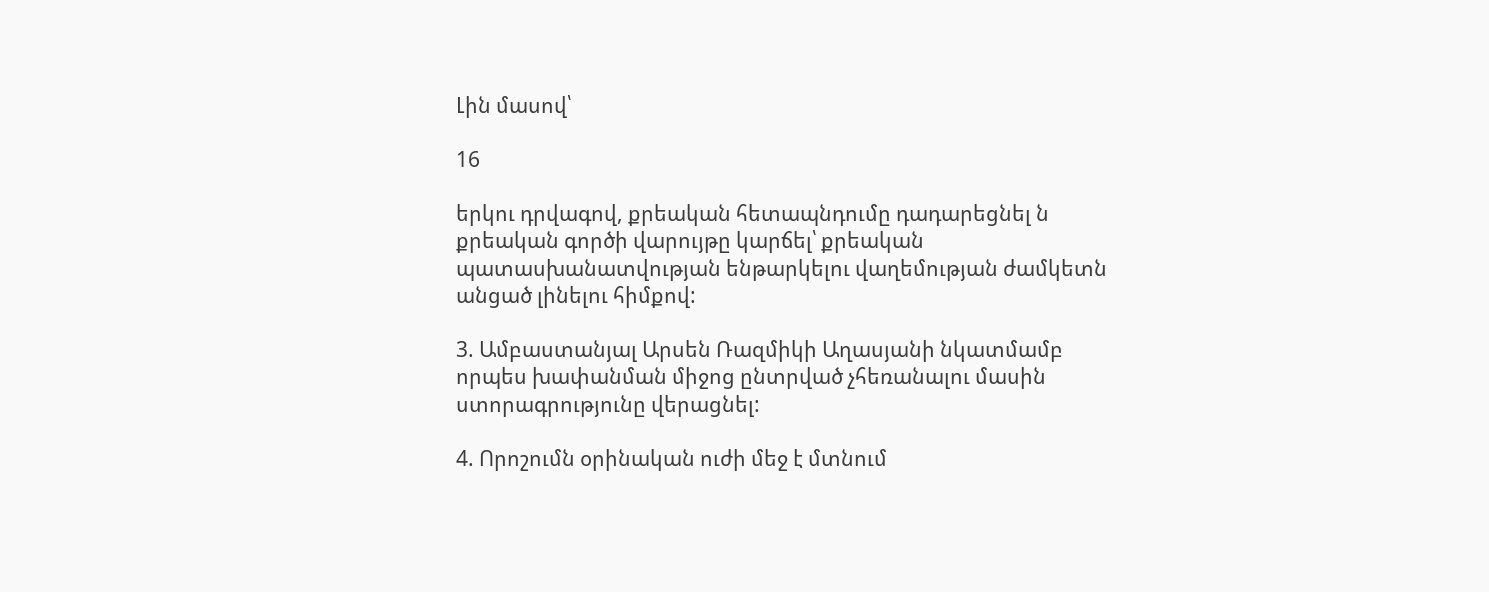Լին մասով՝

16

երկու դրվագով, քրեական հետապնդումը դադարեցնել ն քրեական գործի վարույթը կարճել՝ քրեական պատասխանատվության ենթարկելու վաղեմության ժամկետն անցած լինելու հիմքով:

3. Ամբաստանյալ Արսեն Ռազմիկի Աղասյանի նկատմամբ որպես խափանման միջոց ընտրված չհեռանալու մասին ստորագրությունը վերացնել:

4. Որոշումն օրինական ուժի մեջ է մտնում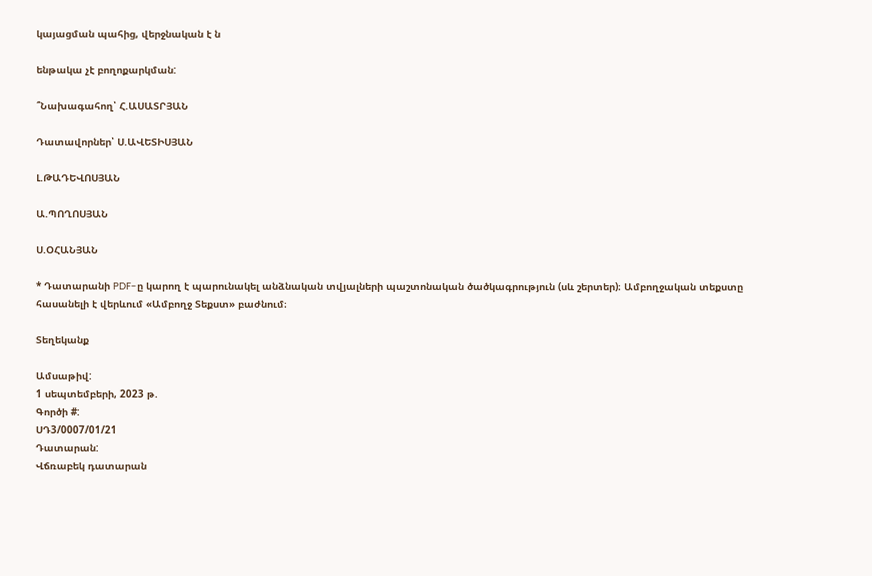կայացման պահից, վերջնական է ն

ենթակա չէ բողոքարկման:

՞Նախագահող՝ Հ.ԱՍԱՏՐՅԱՆ

Դատավորներ՝ Ս.ԱՎԵՏԻՍՅԱՆ

Լ.ԹԱԴԵՎՈՍՅԱՆ

Ա.ՊՈՂՈՍՅԱՆ

Ս.ՕՀԱՆՅԱՆ

* Դատարանի PDF-ը կարող է պարունակել անձնական տվյալների պաշտոնական ծածկագրություն (սև շերտեր)։ Ամբողջական տեքստը հասանելի է վերևում «Ամբողջ Տեքստ» բաժնում։

Տեղեկանք

Ամսաթիվ:
1 սեպտեմբերի, 2023 թ.
Գործի #:
ՍԴ3/0007/01/21
Դատարան:
Վճռաբեկ դատարան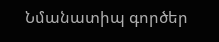Նմանատիպ գործեր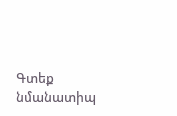Գտեք նմանատիպ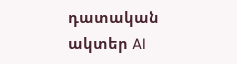դատական ակտեր AI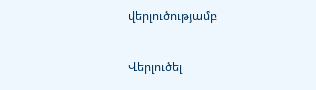վերլուծությամբ

Վերլուծել